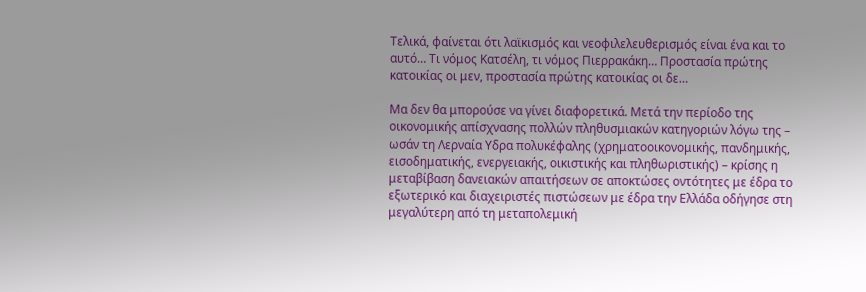Τελικά, φαίνεται ότι λαϊκισμός και νεοφιλελευθερισμός είναι ένα και το αυτό… Τι νόμος Κατσέλη, τι νόμος Πιερρακάκη… Προστασία πρώτης κατοικίας οι μεν, προστασία πρώτης κατοικίας οι δε…

Μα δεν θα μπορούσε να γίνει διαφορετικά. Μετά την περίοδο της οικονομικής απίσχνασης πολλών πληθυσμιακών κατηγοριών λόγω της – ωσάν τη Λερναία Υδρα πολυκέφαλης (χρηματοοικονομικής, πανδημικής, εισοδηματικής, ενεργειακής, οικιστικής και πληθωριστικής) – κρίσης η μεταβίβαση δανειακών απαιτήσεων σε αποκτώσες οντότητες με έδρα το εξωτερικό και διαχειριστές πιστώσεων με έδρα την Ελλάδα οδήγησε στη μεγαλύτερη από τη μεταπολεμική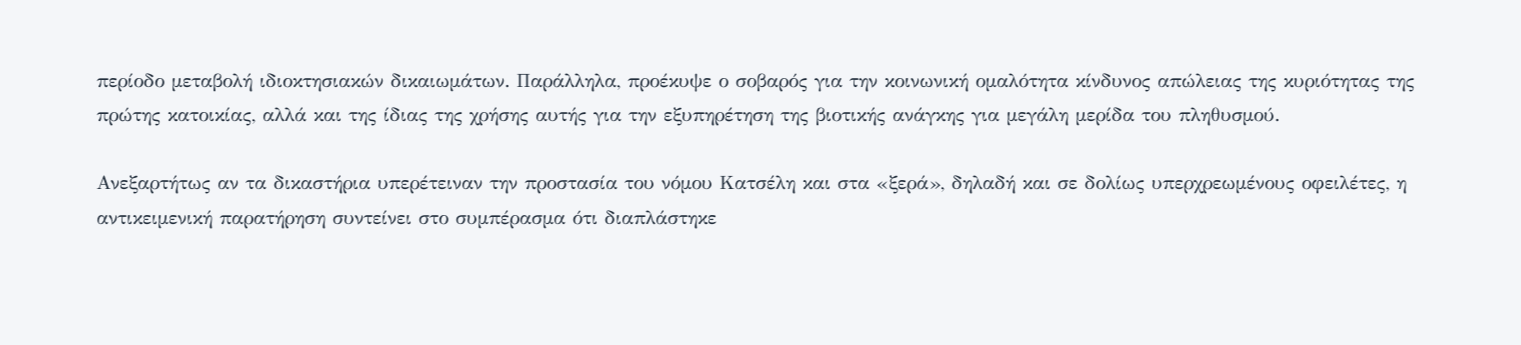περίοδο μεταβολή ιδιοκτησιακών δικαιωμάτων. Παράλληλα, προέκυψε ο σοβαρός για την κοινωνική ομαλότητα κίνδυνος απώλειας της κυριότητας της πρώτης κατοικίας, αλλά και της ίδιας της χρήσης αυτής για την εξυπηρέτηση της βιοτικής ανάγκης για μεγάλη μερίδα του πληθυσμού.

Ανεξαρτήτως αν τα δικαστήρια υπερέτειναν την προστασία του νόμου Κατσέλη και στα «ξερά», δηλαδή και σε δολίως υπερχρεωμένους οφειλέτες, η αντικειμενική παρατήρηση συντείνει στο συμπέρασμα ότι διαπλάστηκε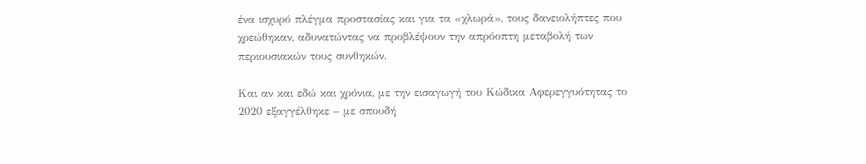ένα ισχυρό πλέγμα προστασίας και για τα «χλωρά», τους δανειολήπτες που χρεώθηκαν, αδυνατώντας να προβλέψουν την απρόοπτη μεταβολή των περιουσιακών τους συνθηκών.

Και αν και εδώ και χρόνια, με την εισαγωγή του Κώδικα Αφερεγγυότητας το 2020 εξαγγέλθηκε – με σπουδή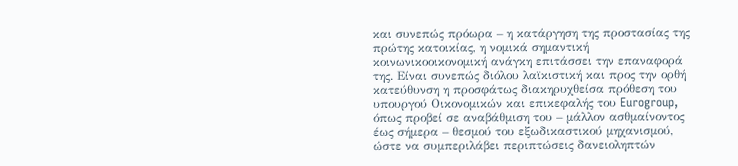και συνεπώς πρόωρα – η κατάργηση της προστασίας της πρώτης κατοικίας, η νομικά σημαντική κοινωνικοοικονομική ανάγκη επιτάσσει την επαναφορά της. Είναι συνεπώς διόλου λαϊκιστική και προς την ορθή κατεύθυνση η προσφάτως διακηρυχθείσα πρόθεση του υπουργού Οικονομικών και επικεφαλής του Eurogroup, όπως προβεί σε αναβάθμιση του – μάλλον ασθμαίνοντος έως σήμερα – θεσμού του εξωδικαστικού μηχανισμού, ώστε να συμπεριλάβει περιπτώσεις δανειοληπτών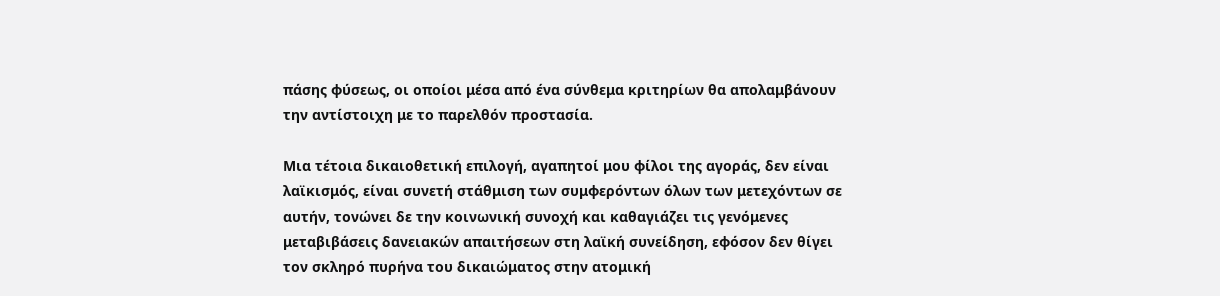πάσης φύσεως, οι οποίοι μέσα από ένα σύνθεμα κριτηρίων θα απολαμβάνουν την αντίστοιχη με το παρελθόν προστασία.

Μια τέτοια δικαιοθετική επιλογή, αγαπητοί μου φίλοι της αγοράς, δεν είναι λαϊκισμός, είναι συνετή στάθμιση των συμφερόντων όλων των μετεχόντων σε αυτήν, τονώνει δε την κοινωνική συνοχή και καθαγιάζει τις γενόμενες μεταβιβάσεις δανειακών απαιτήσεων στη λαϊκή συνείδηση, εφόσον δεν θίγει τον σκληρό πυρήνα του δικαιώματος στην ατομική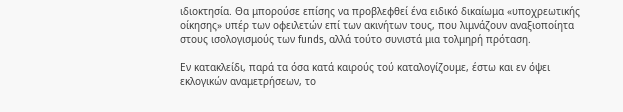ιδιοκτησία. Θα μπορούσε επίσης να προβλεφθεί ένα ειδικό δικαίωμα «υποχρεωτικής οίκησης» υπέρ των οφειλετών επί των ακινήτων τους, που λιμνάζουν αναξιοποίητα στους ισολογισμούς των funds, αλλά τούτο συνιστά μια τολμηρή πρόταση.

Εν κατακλείδι, παρά τα όσα κατά καιρούς τού καταλογίζουμε, έστω και εν όψει εκλογικών αναμετρήσεων, το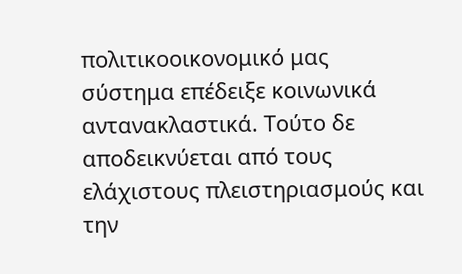πολιτικοοικονομικό μας σύστημα επέδειξε κοινωνικά αντανακλαστικά. Τούτο δε αποδεικνύεται από τους ελάχιστους πλειστηριασμούς και την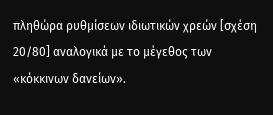πληθώρα ρυθμίσεων ιδιωτικών χρεών [σχέση 20/80] αναλογικά με το μέγεθος των «κόκκινων δανείων».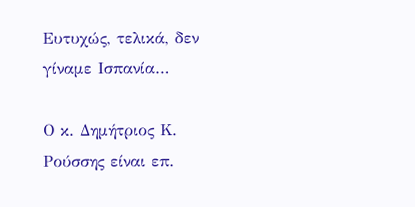Ευτυχώς, τελικά, δεν γίναμε Ισπανία…

Ο κ. Δημήτριος Κ. Ρούσσης είναι επ.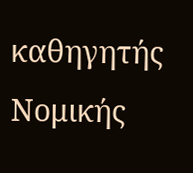καθηγητής Νομικής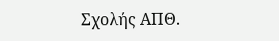Σχολής ΑΠΘ.